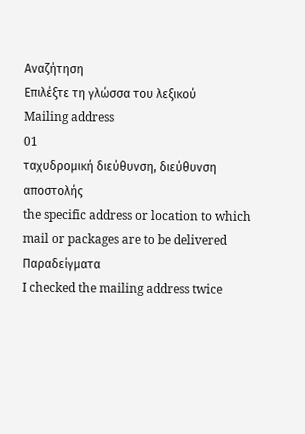Αναζήτηση
Επιλέξτε τη γλώσσα του λεξικού
Mailing address
01
ταχυδρομική διεύθυνση, διεύθυνση αποστολής
the specific address or location to which mail or packages are to be delivered
Παραδείγματα
I checked the mailing address twice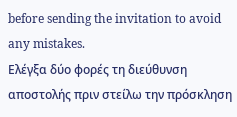before sending the invitation to avoid any mistakes.
Ελέγξα δύο φορές τη διεύθυνση αποστολής πριν στείλω την πρόσκληση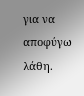για να αποφύγω λάθη.